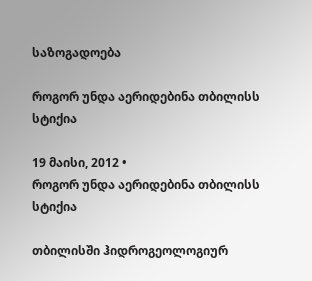საზოგადოება

როგორ უნდა აერიდებინა თბილისს სტიქია

19 მაისი, 2012 •
როგორ უნდა აერიდებინა თბილისს სტიქია

თბილისში ჰიდროგეოლოგიურ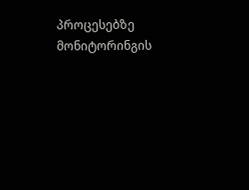პროცესებზე მონიტორინგის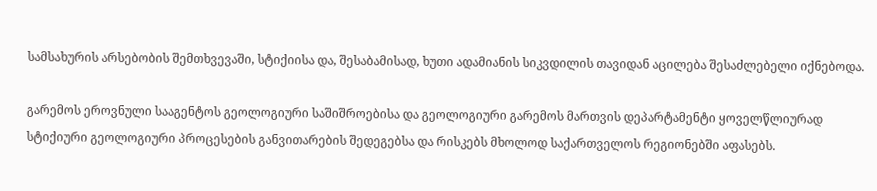სამსახურის არსებობის შემთხვევაში, სტიქიისა და, შესაბამისად, ხუთი ადამიანის სიკვდილის თავიდან აცილება შესაძლებელი იქნებოდა.

გარემოს ეროვნული სააგენტოს გეოლოგიური საშიშროებისა და გეოლოგიური გარემოს მართვის დეპარტამენტი ყოველწლიურად სტიქიური გეოლოგიური პროცესების განვითარების შედეგებსა და რისკებს მხოლოდ საქართველოს რეგიონებში აფასებს.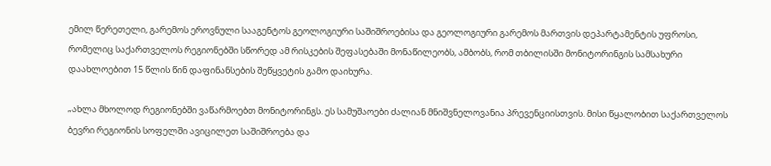ემილ წერეთელი, გარემოს ეროვნული სააგენტოს გეოლოგიური საშიშროებისა და გეოლოგიური გარემოს მართვის დეპარტამენტის უფროსი, რომელიც საქართველოს რეგიონებში სწორედ ამ რისკების შეფასებაში მონაწილეობს, ამბობს, რომ თბილისში მონიტორინგის სამსახური დაახლოებით 15 წლის წინ დაფინანსების შეწყვეტის გამო დაიხურა.

„ახლა მხოლოდ რეგიონებში ვაწარმოებთ მონიტორინგს. ეს სამუშაოები ძალიან მნიშვნელოვანია პრევენციისთვის. მისი წყალობით საქართველოს ბევრი რეგიონის სოფელში ავიცილეთ საშიშროება და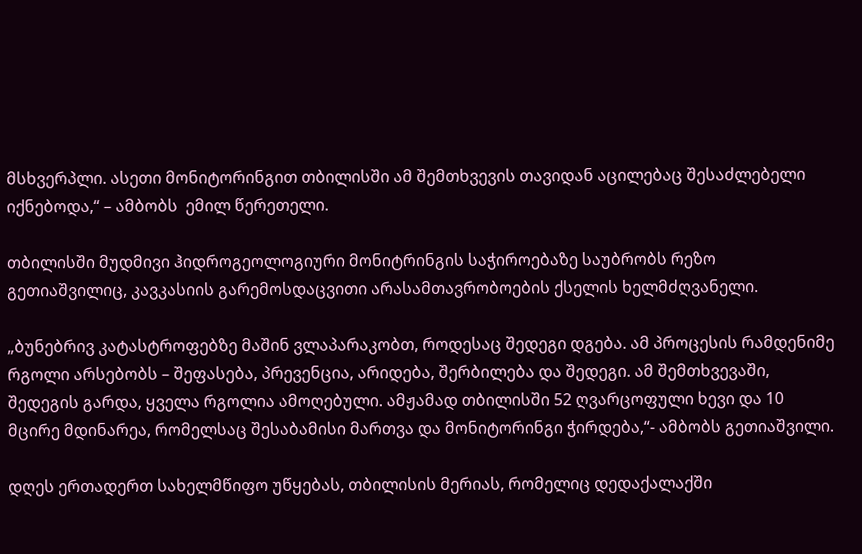მსხვერპლი. ასეთი მონიტორინგით თბილისში ამ შემთხვევის თავიდან აცილებაც შესაძლებელი იქნებოდა,“ – ამბობს  ემილ წერეთელი.

თბილისში მუდმივი ჰიდროგეოლოგიური მონიტრინგის საჭიროებაზე საუბრობს რეზო გეთიაშვილიც, კავკასიის გარემოსდაცვითი არასამთავრობოების ქსელის ხელმძღვანელი.

„ბუნებრივ კატასტროფებზე მაშინ ვლაპარაკობთ, როდესაც შედეგი დგება. ამ პროცესის რამდენიმე რგოლი არსებობს – შეფასება, პრევენცია, არიდება, შერბილება და შედეგი. ამ შემთხვევაში, შედეგის გარდა, ყველა რგოლია ამოღებული. ამჟამად თბილისში 52 ღვარცოფული ხევი და 10 მცირე მდინარეა, რომელსაც შესაბამისი მართვა და მონიტორინგი ჭირდება,“- ამბობს გეთიაშვილი.

დღეს ერთადერთ სახელმწიფო უწყებას, თბილისის მერიას, რომელიც დედაქალაქში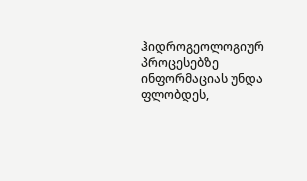ჰიდროგეოლოგიურ პროცესებზე ინფორმაციას უნდა ფლობდეს,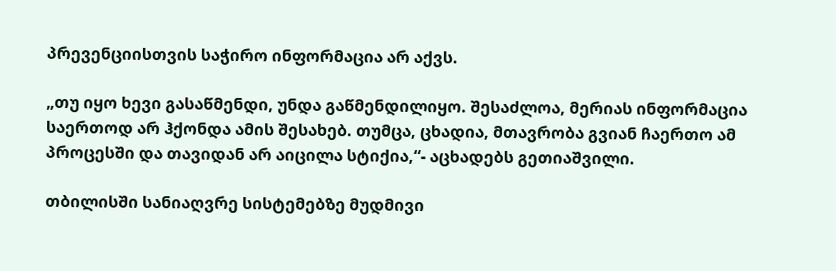პრევენციისთვის საჭირო ინფორმაცია არ აქვს.

„თუ იყო ხევი გასაწმენდი, უნდა გაწმენდილიყო. შესაძლოა, მერიას ინფორმაცია საერთოდ არ ჰქონდა ამის შესახებ. თუმცა, ცხადია, მთავრობა გვიან ჩაერთო ამ პროცესში და თავიდან არ აიცილა სტიქია,“- აცხადებს გეთიაშვილი.

თბილისში სანიაღვრე სისტემებზე მუდმივი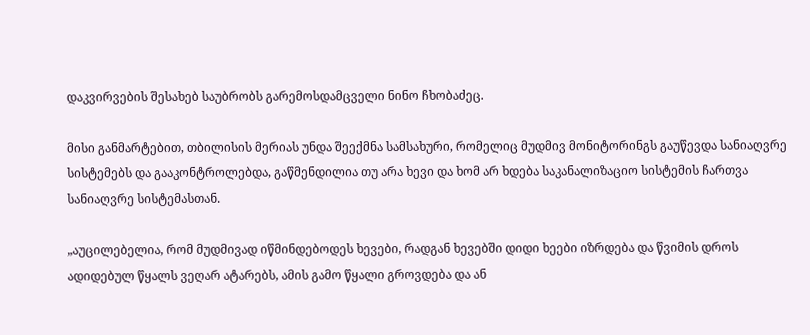დაკვირვების შესახებ საუბრობს გარემოსდამცველი ნინო ჩხობაძეც.

მისი განმარტებით, თბილისის მერიას უნდა შეექმნა სამსახური, რომელიც მუდმივ მონიტორინგს გაუწევდა სანიაღვრე სისტემებს და გააკონტროლებდა, გაწმენდილია თუ არა ხევი და ხომ არ ხდება საკანალიზაციო სისტემის ჩართვა სანიაღვრე სისტემასთან.

„აუცილებელია, რომ მუდმივად იწმინდებოდეს ხევები, რადგან ხევებში დიდი ხეები იზრდება და წვიმის დროს ადიდებულ წყალს ვეღარ ატარებს, ამის გამო წყალი გროვდება და ან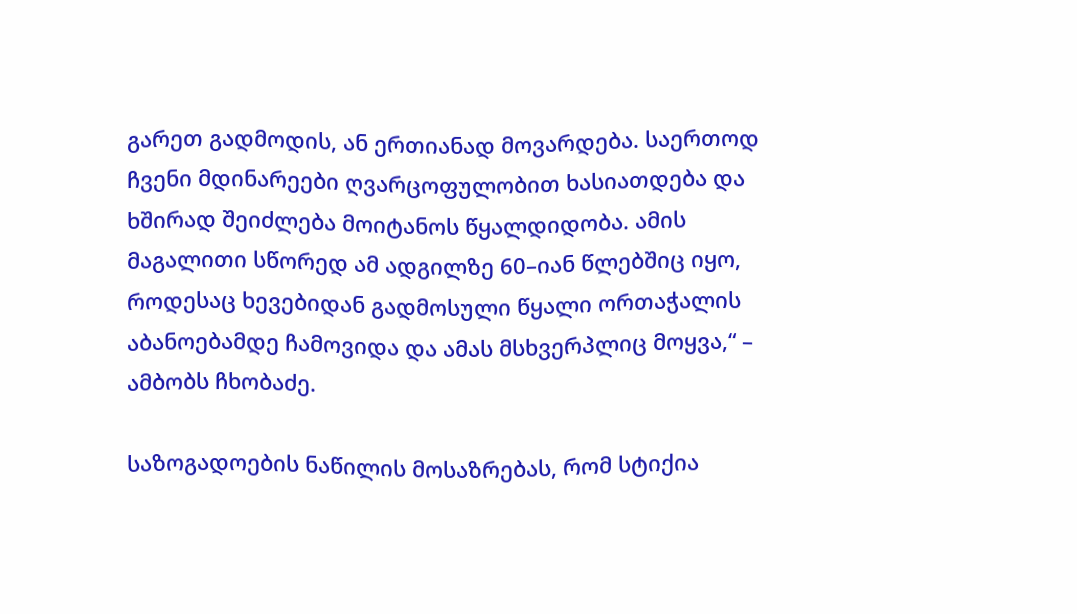გარეთ გადმოდის, ან ერთიანად მოვარდება. საერთოდ ჩვენი მდინარეები ღვარცოფულობით ხასიათდება და ხშირად შეიძლება მოიტანოს წყალდიდობა. ამის მაგალითი სწორედ ამ ადგილზე 60–იან წლებშიც იყო, როდესაც ხევებიდან გადმოსული წყალი ორთაჭალის აბანოებამდე ჩამოვიდა და ამას მსხვერპლიც მოყვა,“ – ამბობს ჩხობაძე.

საზოგადოების ნაწილის მოსაზრებას, რომ სტიქია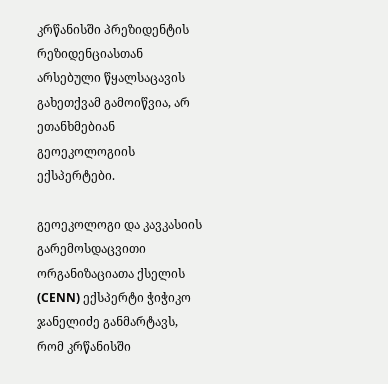კრწანისში პრეზიდენტის რეზიდენციასთან არსებული წყალსაცავის გახეთქვამ გამოიწვია, არ ეთანხმებიან გეოეკოლოგიის ექსპერტები.

გეოეკოლოგი და კავკასიის გარემოსდაცვითი ორგანიზაციათა ქსელის (CENN) ექსპერტი ჭიჭიკო ჯანელიძე განმარტავს, რომ კრწანისში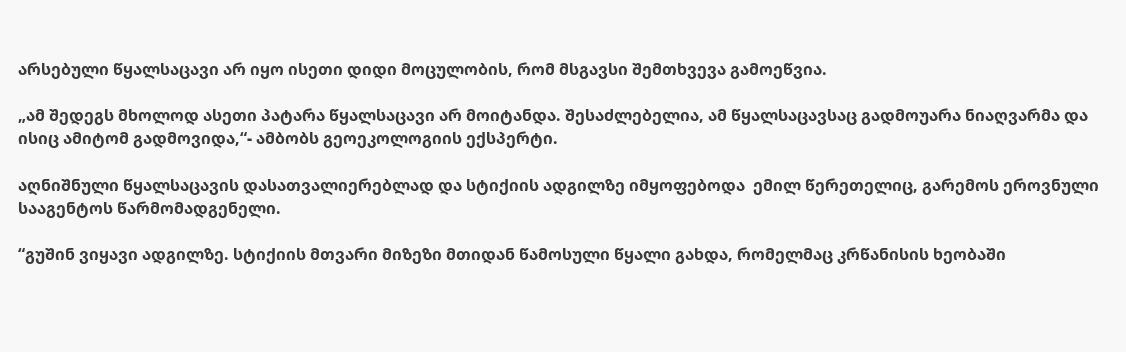არსებული წყალსაცავი არ იყო ისეთი დიდი მოცულობის, რომ მსგავსი შემთხვევა გამოეწვია.

„ამ შედეგს მხოლოდ ასეთი პატარა წყალსაცავი არ მოიტანდა. შესაძლებელია, ამ წყალსაცავსაც გადმოუარა ნიაღვარმა და ისიც ამიტომ გადმოვიდა,“- ამბობს გეოეკოლოგიის ექსპერტი.

აღნიშნული წყალსაცავის დასათვალიერებლად და სტიქიის ადგილზე იმყოფებოდა  ემილ წერეთელიც, გარემოს ეროვნული სააგენტოს წარმომადგენელი.

“გუშინ ვიყავი ადგილზე. სტიქიის მთვარი მიზეზი მთიდან წამოსული წყალი გახდა, რომელმაც კრწანისის ხეობაში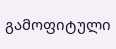გამოფიტული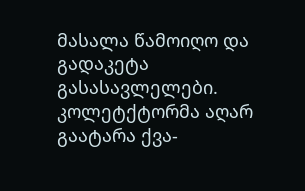მასალა წამოიღო და გადაკეტა გასასავლელები. კოლეტქტორმა აღარ გაატარა ქვა-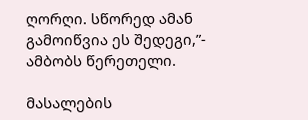ღორღი. სწორედ ამან გამოიწვია ეს შედეგი,”- ამბობს წერეთელი.

მასალების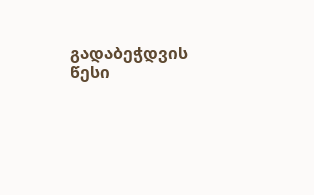გადაბეჭდვის წესი